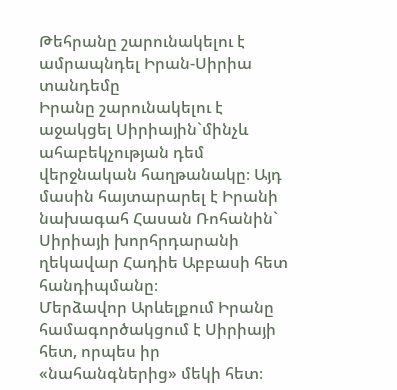Թեհրանը շարունակելու է ամրապնդել Իրան-Սիրիա տանդեմը
Իրանը շարունակելու է աջակցել Սիրիային`մինչև ահաբեկչության դեմ վերջնական հաղթանակը։ Այդ մասին հայտարարել է Իրանի նախագահ Հասան Ռոհանին` Սիրիայի խորհրդարանի ղեկավար Հադիե Աբբասի հետ հանդիպմանը։
Մերձավոր Արևելքում Իրանը համագործակցում է Սիրիայի հետ, որպես իր «նահանգներից» մեկի հետ։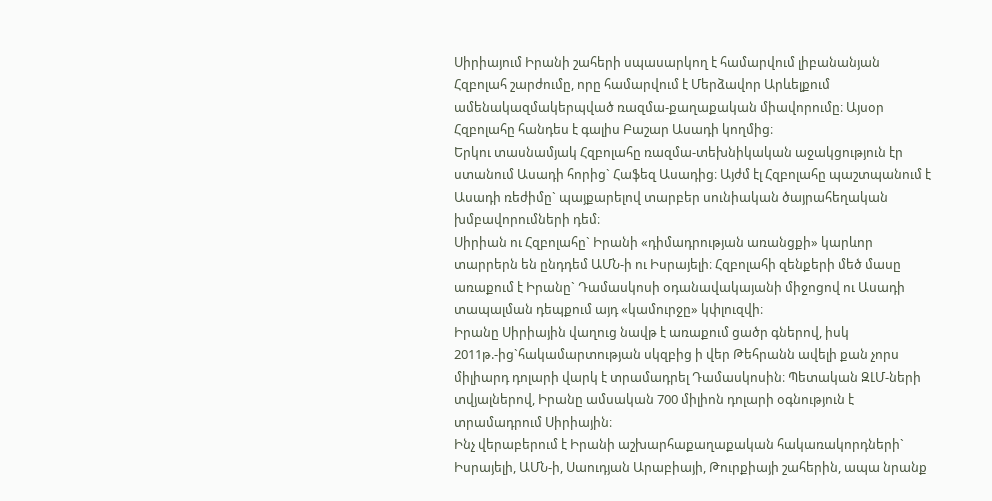Սիրիայում Իրանի շահերի սպասարկող է համարվում լիբանանյան Հզբոլահ շարժումը, որը համարվում է Մերձավոր Արևելքում ամենակազմակերպված ռազմա-քաղաքական միավորումը։ Այսօր Հզբոլահը հանդես է գալիս Բաշար Ասադի կողմից։
Երկու տասնամյակ Հզբոլահը ռազմա-տեխնիկական աջակցություն էր ստանում Ասադի հորից` Հաֆեզ Ասադից։ Այժմ էլ Հզբոլահը պաշտպանում է Ասադի ռեժիմը` պայքարելով տարբեր սունիական ծայրահեղական խմբավորումների դեմ։
Սիրիան ու Հզբոլահը` Իրանի «դիմադրության առանցքի» կարևոր տարրերն են ընդդեմ ԱՄՆ-ի ու Իսրայելի։ Հզբոլահի զենքերի մեծ մասը առաքում է Իրանը` Դամասկոսի օդանավակայանի միջոցով ու Ասադի տապալման դեպքում այդ «կամուրջը» կփլուզվի։
Իրանը Սիրիային վաղուց նավթ է առաքում ցածր գներով, իսկ 2011թ.-ից`հակամարտության սկզբից ի վեր Թեհրանն ավելի քան չորս միլիարդ դոլարի վարկ է տրամադրել Դամասկոսին։ Պետական ԶԼՄ-ների տվյալներով, Իրանը ամսական 700 միլիոն դոլարի օգնություն է տրամադրում Սիրիային։
Ինչ վերաբերում է Իրանի աշխարհաքաղաքական հակառակորդների` Իսրայելի, ԱՄՆ-ի, Սաուդյան Արաբիայի, Թուրքիայի շահերին, ապա նրանք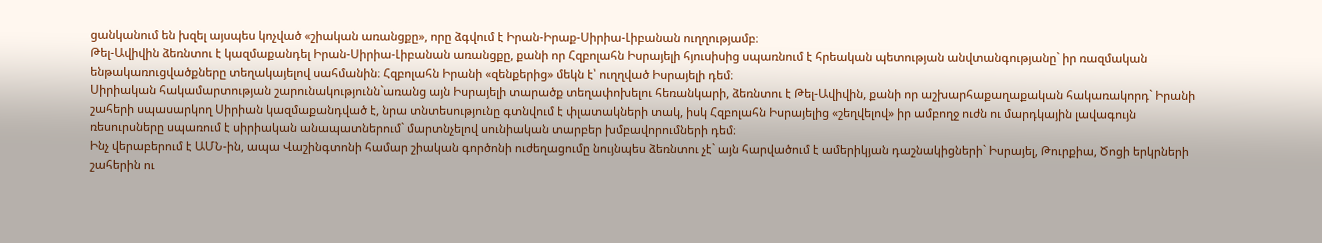ցանկանում են խզել այսպես կոչված «շիական առանցքը», որը ձգվում է Իրան-Իրաք-Սիրիա-Լիբանան ուղղությամբ։
Թել-Ավիվին ձեռնտու է կազմաքանդել Իրան-Սիրիա-Լիբանան առանցքը, քանի որ Հզբոլահն Իսրայելի հյուսիսից սպառնում է հրեական պետության անվտանգությանը` իր ռազմական ենթակառուցվածքները տեղակայելով սահմանին։ Հզբոլահն Իրանի «զենքերից» մեկն է՝ ուղղված Իսրայելի դեմ։
Սիրիական հակամարտության շարունակությունն`առանց այն Իսրայելի տարածք տեղափոխելու հեռանկարի, ձեռնտու է Թել-Ավիվին, քանի որ աշխարհաքաղաքական հակառակորդ` Իրանի շահերի սպասարկող Սիրիան կազմաքանդված է, նրա տնտեսությունը գտնվում է փլատակների տակ, իսկ Հզբոլահն Իսրայելից «շեղվելով» իր ամբողջ ուժն ու մարդկային լավագույն ռեսուրսները սպառում է սիրիական անապատներում` մարտնչելով սունիական տարբեր խմբավորումների դեմ։
Ինչ վերաբերում է ԱՄՆ-ին, ապա Վաշինգտոնի համար շիական գործոնի ուժեղացումը նույնպես ձեռնտու չէ` այն հարվածում է ամերիկյան դաշնակիցների` Իսրայել, Թուրքիա, Ծոցի երկրների շահերին ու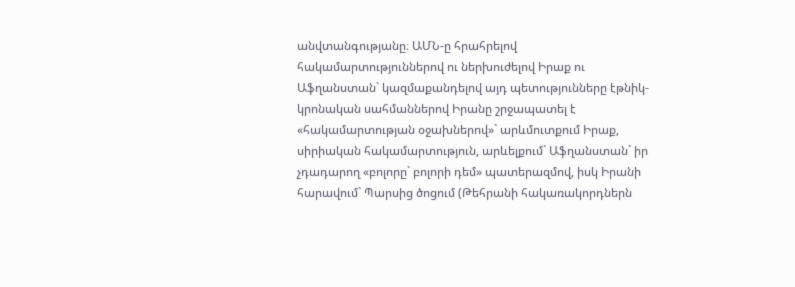անվտանգությանը։ ԱՄՆ-ը հրահրելով հակամարտություններով ու ներխուժելով Իրաք ու Աֆղանստան` կազմաքանդելով այդ պետությունները էթնիկ-կրոնական սահմաններով Իրանը շրջապատել է «հակամարտության օջախներով»` արևմուտքում Իրաք, սիրիական հակամարտություն, արևելքում` Աֆղանստան` իր չդադարող «բոլորը` բոլորի դեմ» պատերազմով, իսկ Իրանի հարավում` Պարսից ծոցում (Թեհրանի հակառակորդներն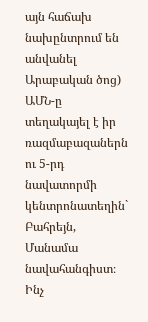այն հաճախ նախընտրում են անվանել Արաբական ծոց) ԱՄՆ-ը տեղակայել է իր ռազմաբազաներն ու 5-րդ նավատորմի կենտրոնատեղին` Բահրեյն, Մանամա նավահանգիստ։
Ինչ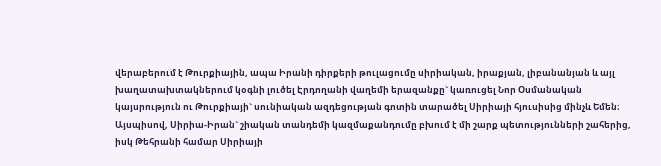վերաբերում է Թուրքիային, ապա Իրանի դիրքերի թուլացումը սիրիական, իրաքյան, լիբանանյան և այլ խաղատախտակներում կօգնի լուծել Էրդողանի վաղեմի երազանքը` կառուցել Նոր Օսմանական կայսրություն ու Թուրքիայի` սունիական ազդեցության գոտին տարածել Սիրիայի հյուսիսից մինչև Եմեն։
Այսպիսով, Սիրիա-Իրան` շիական տանդեմի կազմաքանդումը բխում է մի շարք պետությունների շահերից, իսկ Թեհրանի համար Սիրիայի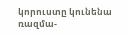կորուստը կունենա ռազմա-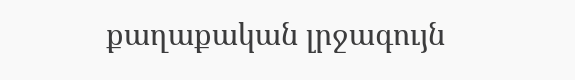քաղաքական լրջագույն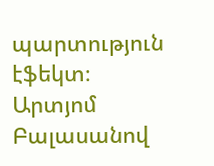պարտություն էֆեկտ։
Արտյոմ Բալասանով